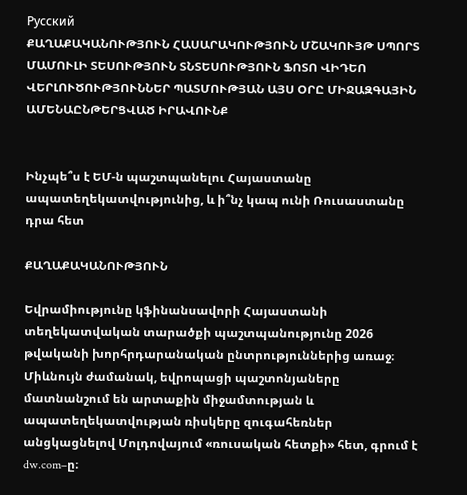Русский
ՔԱՂԱՔԱԿԱՆՈՒԹՅՈՒՆ ՀԱՍԱՐԱԿՈՒԹՅՈՒՆ ՄՇԱԿՈՒՅԹ ՍՊՈՐՏ ՄԱՄՈՒԼԻ ՏԵՍՈՒԹՅՈՒՆ ՏՆՏԵՍՈՒԹՅՈՒՆ ՖՈՏՈ ՎԻԴԵՈ ՎԵՐԼՈՒԾՈՒԹՅՈՒՆՆԵՐ ՊԱՏՄՈՒԹՅԱՆ ԱՅՍ ՕՐԸ ՄԻՋԱԶԳԱՅԻՆ ԱՄԵՆԱԸՆԹԵՐՑՎԱԾ ԻՐԱՎՈՒՆՔ


Ինչպե՞ս է ԵՄ-ն պաշտպանելու Հայաստանը ապատեղեկատվությունից, և ի՞նչ կապ ունի Ռուսաստանը դրա հետ

ՔԱՂԱՔԱԿԱՆՈՒԹՅՈՒՆ

Եվրամիությունը կֆինանսավորի Հայաստանի տեղեկատվական տարածքի պաշտպանությունը 2026 թվականի խորհրդարանական ընտրություններից առաջ։ Միևնույն ժամանակ, եվրոպացի պաշտոնյաները մատնանշում են արտաքին միջամտության և ապատեղեկատվության ռիսկերը զուգահեռներ անցկացնելով Մոլդովայում «ռուսական հետքի» հետ, գրում է dw.com–ը։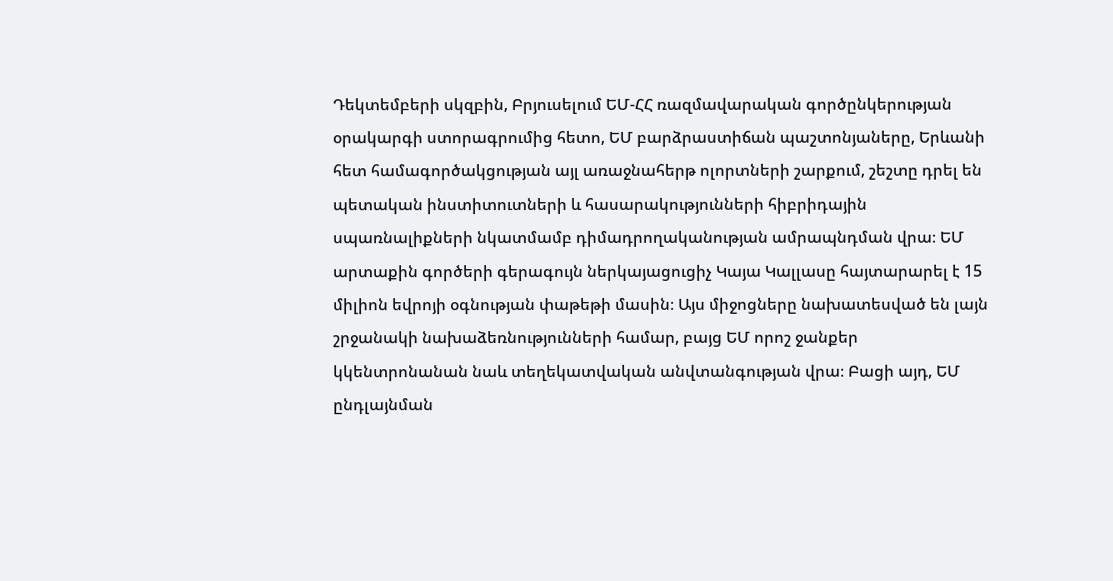Դեկտեմբերի սկզբին, Բրյուսելում ԵՄ-ՀՀ ռազմավարական գործընկերության օրակարգի ստորագրումից հետո, ԵՄ բարձրաստիճան պաշտոնյաները, Երևանի հետ համագործակցության այլ առաջնահերթ ոլորտների շարքում, շեշտը դրել են պետական ինստիտուտների և հասարակությունների հիբրիդային սպառնալիքների նկատմամբ դիմադրողականության ամրապնդման վրա։ ԵՄ արտաքին գործերի գերագույն ներկայացուցիչ Կայա Կալլասը հայտարարել է 15 միլիոն եվրոյի օգնության փաթեթի մասին։ Այս միջոցները նախատեսված են լայն շրջանակի նախաձեռնությունների համար, բայց ԵՄ որոշ ջանքեր կկենտրոնանան նաև տեղեկատվական անվտանգության վրա։ Բացի այդ, ԵՄ ընդլայնման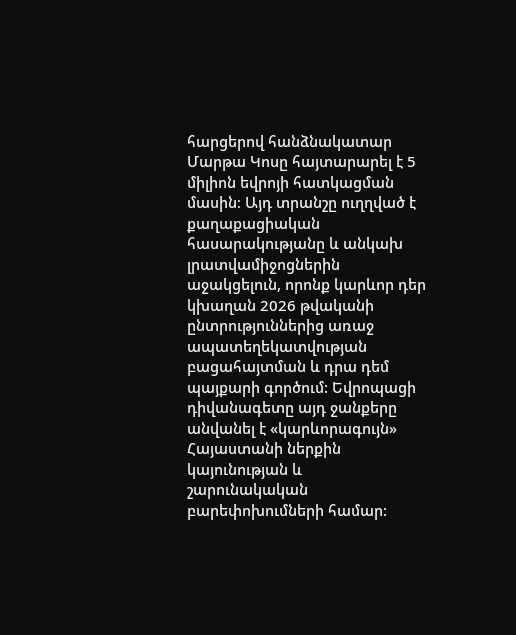հարցերով հանձնակատար Մարթա Կոսը հայտարարել է 5 միլիոն եվրոյի հատկացման մասին։ Այդ տրանշը ուղղված է քաղաքացիական հասարակությանը և անկախ լրատվամիջոցներին աջակցելուն, որոնք կարևոր դեր կխաղան 2026 թվականի ընտրություններից առաջ ապատեղեկատվության բացահայտման և դրա դեմ պայքարի գործում: Եվրոպացի դիվանագետը այդ ջանքերը անվանել է «կարևորագույն» Հայաստանի ներքին կայունության և շարունակական բարեփոխումների համար: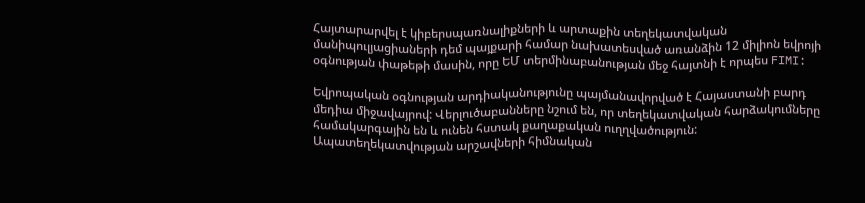Հայտարարվել է կիբերսպառնալիքների և արտաքին տեղեկատվական մանիպուլյացիաների դեմ պայքարի համար նախատեսված առանձին 12 միլիոն եվրոյի օգնության փաթեթի մասին, որը ԵՄ տերմինաբանության մեջ հայտնի է որպես FIMI:

Եվրոպական օգնության արդիականությունը պայմանավորված է Հայաստանի բարդ մեդիա միջավայրով: Վերլուծաբանները նշում են, որ տեղեկատվական հարձակումները համակարգային են և ունեն հստակ քաղաքական ուղղվածություն: Ապատեղեկատվության արշավների հիմնական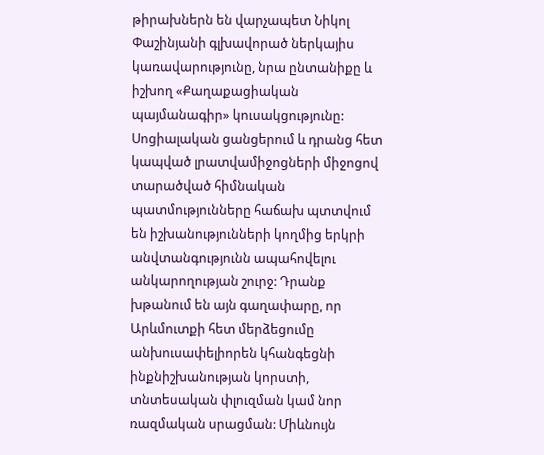թիրախներն են վարչապետ Նիկոլ Փաշինյանի գլխավորած ներկայիս կառավարությունը, նրա ընտանիքը և իշխող «Քաղաքացիական պայմանագիր» կուսակցությունը: Սոցիալական ցանցերում և դրանց հետ կապված լրատվամիջոցների միջոցով տարածված հիմնական պատմությունները հաճախ պտտվում են իշխանությունների կողմից երկրի անվտանգությունն ապահովելու անկարողության շուրջ: Դրանք խթանում են այն գաղափարը, որ Արևմուտքի հետ մերձեցումը անխուսափելիորեն կհանգեցնի ինքնիշխանության կորստի, տնտեսական փլուզման կամ նոր ռազմական սրացման: Միևնույն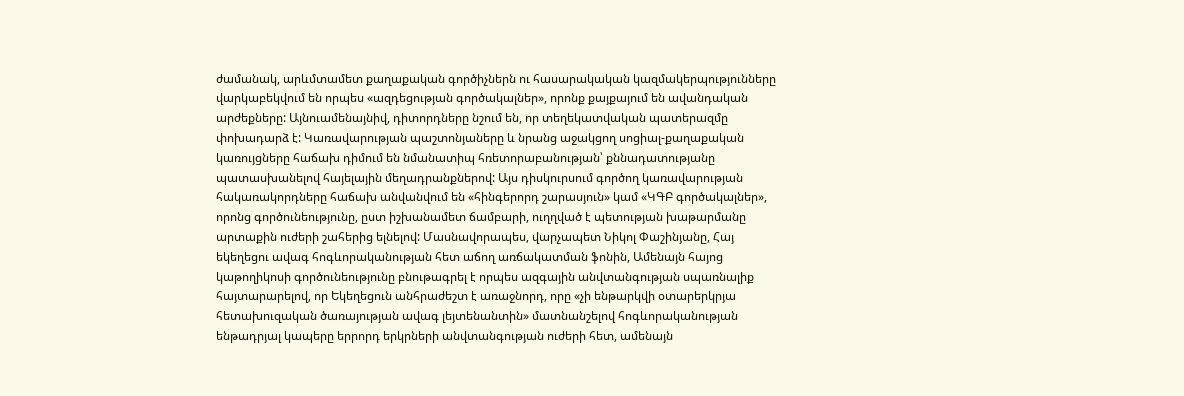ժամանակ, արևմտամետ քաղաքական գործիչներն ու հասարակական կազմակերպությունները վարկաբեկվում են որպես «ազդեցության գործակալներ», որոնք քայքայում են ավանդական արժեքները: Այնուամենայնիվ, դիտորդները նշում են, որ տեղեկատվական պատերազմը փոխադարձ է: Կառավարության պաշտոնյաները և նրանց աջակցող սոցիալ-քաղաքական կառույցները հաճախ դիմում են նմանատիպ հռետորաբանության՝ քննադատությանը պատասխանելով հայելային մեղադրանքներով: Այս դիսկուրսում գործող կառավարության հակառակորդները հաճախ անվանվում են «հինգերորդ շարասյուն» կամ «ԿԳԲ գործակալներ», որոնց գործունեությունը, ըստ իշխանամետ ճամբարի, ուղղված է պետության խաթարմանը արտաքին ուժերի շահերից ելնելով: Մասնավորապես, վարչապետ Նիկոլ Փաշինյանը, Հայ եկեղեցու ավագ հոգևորականության հետ աճող առճակատման ֆոնին, Ամենայն հայոց կաթողիկոսի գործունեությունը բնութագրել է որպես ազգային անվտանգության սպառնալիք հայտարարելով, որ Եկեղեցուն անհրաժեշտ է առաջնորդ, որը «չի ենթարկվի օտարերկրյա հետախուզական ծառայության ավագ լեյտենանտին» մատնանշելով հոգևորականության ենթադրյալ կապերը երրորդ երկրների անվտանգության ուժերի հետ, ամենայն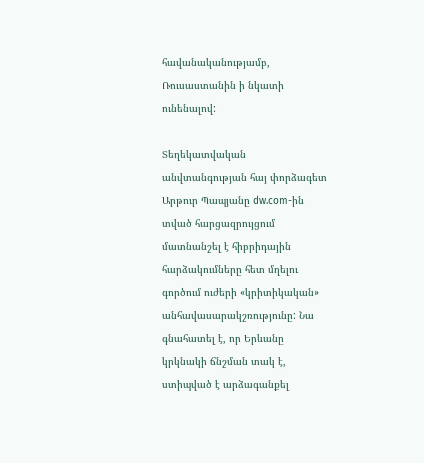հավանականությամբ, Ռուսաստանին ի նկատի ունենալով:

Տեղեկատվական անվտանգության հայ փորձագետ Արթուր Պապյանը dw.com-ին տված հարցազրույցում մատնանշել է հիբրիդային հարձակումները հետ մղելու գործում ուժերի «կրիտիկական» անհավասարակշռությունը: Նա գնահատել է, որ Երևանը կրկնակի ճնշման տակ է, ստիպված է արձագանքել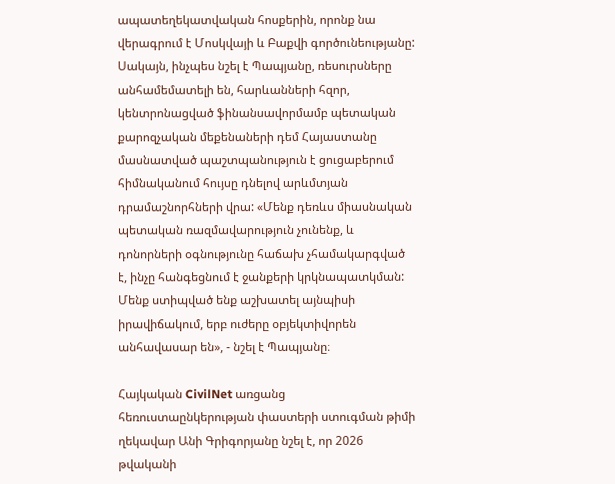ապատեղեկատվական հոսքերին, որոնք նա վերագրում է Մոսկվայի և Բաքվի գործունեությանը: Սակայն, ինչպես նշել է Պապյանը, ռեսուրսները անհամեմատելի են, հարևանների հզոր, կենտրոնացված ֆինանսավորմամբ պետական քարոզչական մեքենաների դեմ Հայաստանը մասնատված պաշտպանություն է ցուցաբերում հիմնականում հույսը դնելով արևմտյան դրամաշնորհների վրա: «Մենք դեռևս միասնական պետական ռազմավարություն չունենք, և դոնորների օգնությունը հաճախ չհամակարգված է, ինչը հանգեցնում է ջանքերի կրկնապատկման: Մենք ստիպված ենք աշխատել այնպիսի իրավիճակում, երբ ուժերը օբյեկտիվորեն անհավասար են», - նշել է Պապյանը։

Հայկական CivilNet առցանց հեռուստաընկերության փաստերի ստուգման թիմի ղեկավար Անի Գրիգորյանը նշել է, որ 2026 թվականի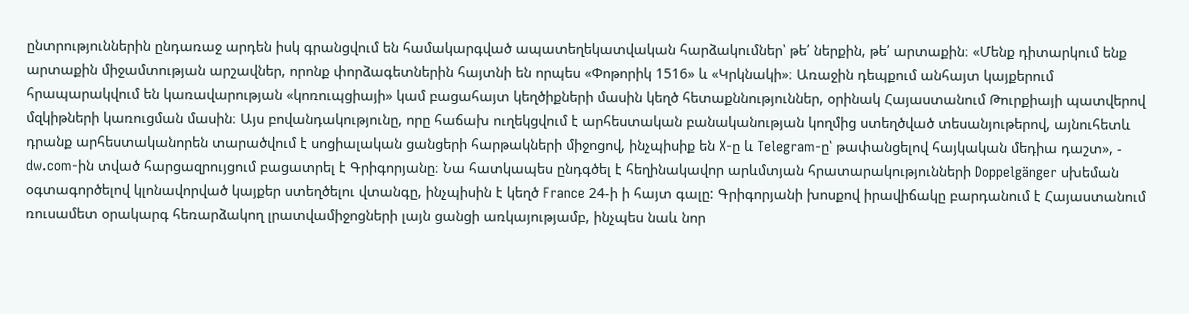ընտրություններին ընդառաջ արդեն իսկ գրանցվում են համակարգված ապատեղեկատվական հարձակումներ՝ թե՛ ներքին, թե՛ արտաքին։ «Մենք դիտարկում ենք արտաքին միջամտության արշավներ, որոնք փորձագետներին հայտնի են որպես «Փոթորիկ 1516» և «Կրկնակի»։ Առաջին դեպքում անհայտ կայքերում հրապարակվում են կառավարության «կոռուպցիայի» կամ բացահայտ կեղծիքների մասին կեղծ հետաքննություններ, օրինակ Հայաստանում Թուրքիայի պատվերով մզկիթների կառուցման մասին։ Այս բովանդակությունը, որը հաճախ ուղեկցվում է արհեստական բանականության կողմից ստեղծված տեսանյութերով, այնուհետև դրանք արհեստականորեն տարածվում է սոցիալական ցանցերի հարթակների միջոցով, ինչպիսիք են X-ը և Telegram-ը՝ թափանցելով հայկական մեդիա դաշտ», - dw.com-ին տված հարցազրույցում բացատրել է Գրիգորյանը։ Նա հատկապես ընդգծել է հեղինակավոր արևմտյան հրատարակությունների Doppelgänger սխեման օգտագործելով կլոնավորված կայքեր ստեղծելու վտանգը, ինչպիսին է կեղծ France 24-ի ի հայտ գալը: Գրիգորյանի խոսքով իրավիճակը բարդանում է Հայաստանում ռուսամետ օրակարգ հեռարձակող լրատվամիջոցների լայն ցանցի առկայությամբ, ինչպես նաև նոր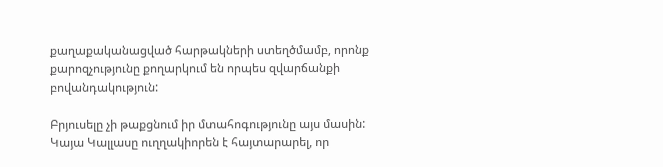քաղաքականացված հարթակների ստեղծմամբ, որոնք քարոզչությունը քողարկում են որպես զվարճանքի բովանդակություն:

Բրյուսելը չի թաքցնում իր մտահոգությունը այս մասին: Կայա Կալլասը ուղղակիորեն է հայտարարել, որ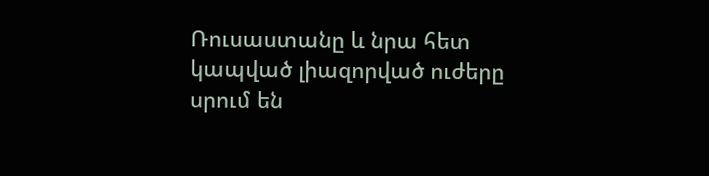Ռուսաստանը և նրա հետ կապված լիազորված ուժերը սրում են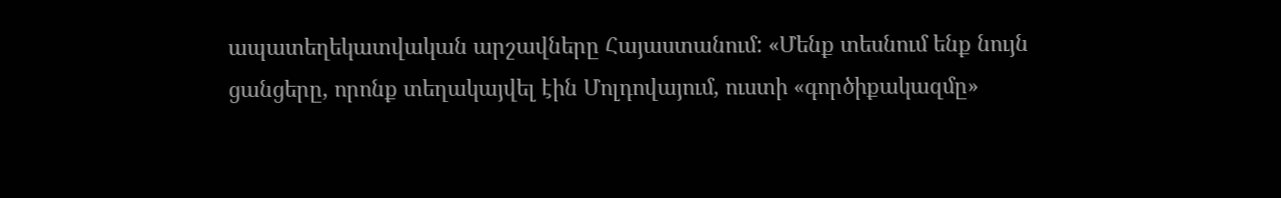ապատեղեկատվական արշավները Հայաստանում: «Մենք տեսնում ենք նույն ցանցերը, որոնք տեղակայվել էին Մոլդովայում, ուստի «գործիքակազմը»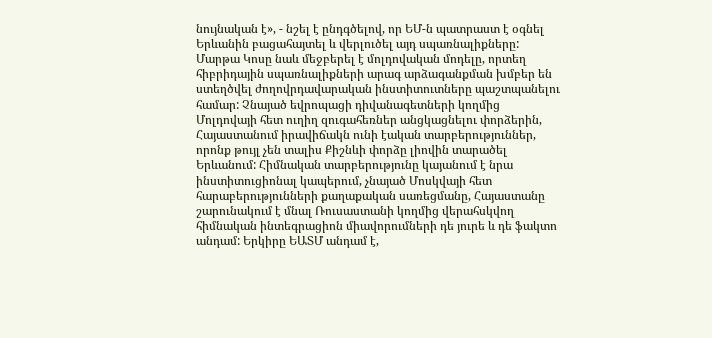նույնական է», - նշել է ընդգծելով, որ ԵՄ-ն պատրաստ է օգնել Երևանին բացահայտել և վերլուծել այդ սպառնալիքները: Մարթա Կոսը նաև մեջբերել է մոլդովական մոդելը, որտեղ հիբրիդային սպառնալիքների արագ արձագանքման խմբեր են ստեղծվել ժողովրդավարական ինստիտուտները պաշտպանելու համար: Չնայած եվրոպացի դիվանագետների կողմից Մոլդովայի հետ ուղիղ զուգահեռներ անցկացնելու փորձերին, Հայաստանում իրավիճակն ունի էական տարբերություններ, որոնք թույլ չեն տալիս Քիշնևի փորձը լիովին տարածել Երևանում: Հիմնական տարբերությունը կայանում է նրա ինստիտուցիոնալ կապերում, չնայած Մոսկվայի հետ հարաբերությունների քաղաքական սառեցմանը, Հայաստանը շարունակում է մնալ Ռուսաստանի կողմից վերահսկվող հիմնական ինտեգրացիոն միավորումների դե յուրե և դե ֆակտո անդամ: Երկիրը ԵԱՏՄ անդամ է,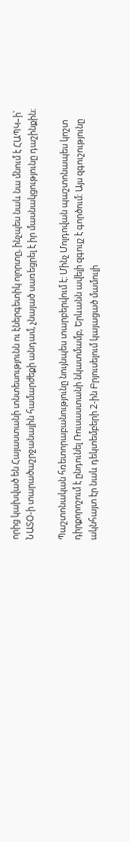որից կախված են Հայաստանի տնտեսությունն ու էներգետիկ ոլորտը, ինչպես նաև նա մնում է ՀԱՊԿ–ի՝ ՆԱՏՕ-ի տարածաշրջանային համարժեքի անդամ, չնայած սառեցրել է իր մասնակցությունը դաշինքին։

Պաշտոնական հռետորաբանությունը նույնպես տարբերվում է: Մինչ Մոլդովան պաշտոնապես կոշտ դիրքորոշում է ընդունել Ռուսաստանի նկատմամբ, Երևանն ավելի զգույշ է գործում: Այս զգուշությունը ակնհայտ էր նաև դեկտեմբերի 2-ին Բրյուսելում կայացած մամուլի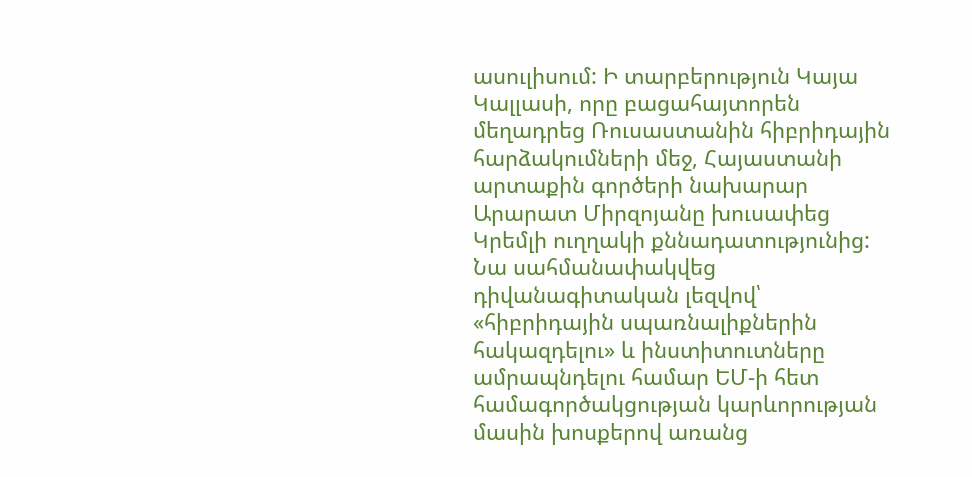ասուլիսում: Ի տարբերություն Կայա Կալլասի, որը բացահայտորեն մեղադրեց Ռուսաստանին հիբրիդային հարձակումների մեջ, Հայաստանի արտաքին գործերի նախարար Արարատ Միրզոյանը խուսափեց Կրեմլի ուղղակի քննադատությունից: Նա սահմանափակվեց դիվանագիտական լեզվով՝ «հիբրիդային սպառնալիքներին հակազդելու» և ինստիտուտները ամրապնդելու համար ԵՄ-ի հետ համագործակցության կարևորության մասին խոսքերով առանց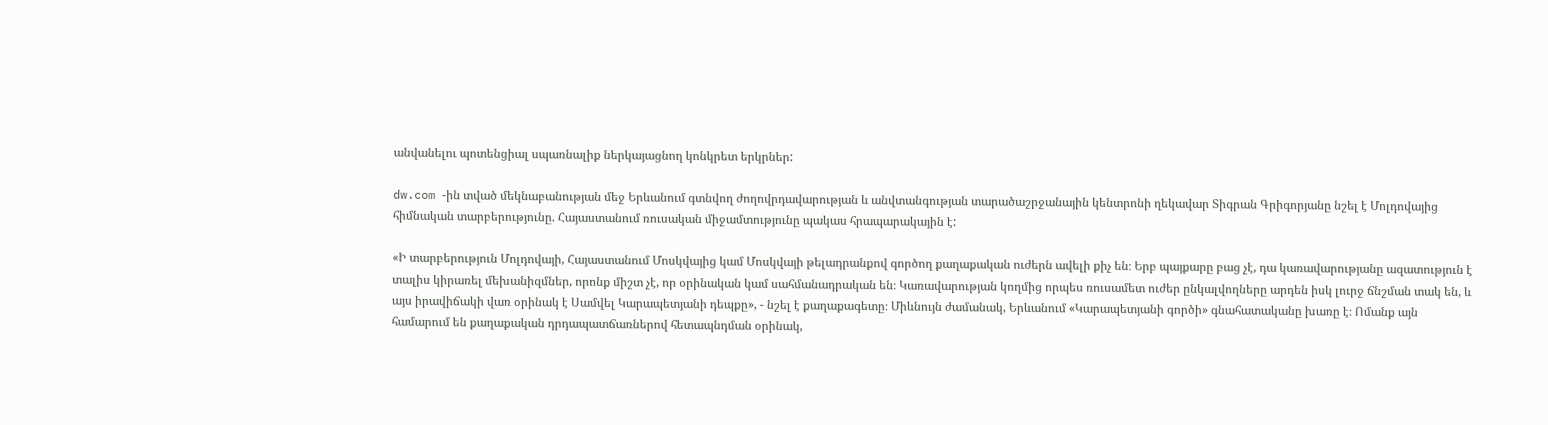անվանելու պոտենցիալ սպառնալիք ներկայացնող կոնկրետ երկրներ:

dw.com -ին տված մեկնաբանության մեջ Երևանում գտնվող ժողովրդավարության և անվտանգության տարածաշրջանային կենտրոնի ղեկավար Տիգրան Գրիգորյանը նշել է Մոլդովայից հիմնական տարբերությունը. Հայաստանում ռուսական միջամտությունը պակաս հրապարակային է:

«Ի տարբերություն Մոլդովայի, Հայաստանում Մոսկվայից կամ Մոսկվայի թելադրանքով գործող քաղաքական ուժերն ավելի քիչ են։ Երբ պայքարը բաց չէ, դա կառավարությանը ազատություն է տալիս կիրառել մեխանիզմներ, որոնք միշտ չէ, որ օրինական կամ սահմանադրական են։ Կառավարության կողմից որպես ռուսամետ ուժեր ընկալվողները արդեն իսկ լուրջ ճնշման տակ են, և այս իրավիճակի վառ օրինակ է Սամվել Կարապետյանի դեպքը», - նշել է քաղաքագետը։ Միևնույն ժամանակ, Երևանում «Կարապետյանի գործի» գնահատականը խառը է։ Ոմանք այն համարում են քաղաքական դրդապատճառներով հետապնդման օրինակ,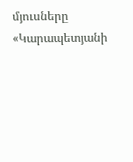մյուսները «Կարապետյանի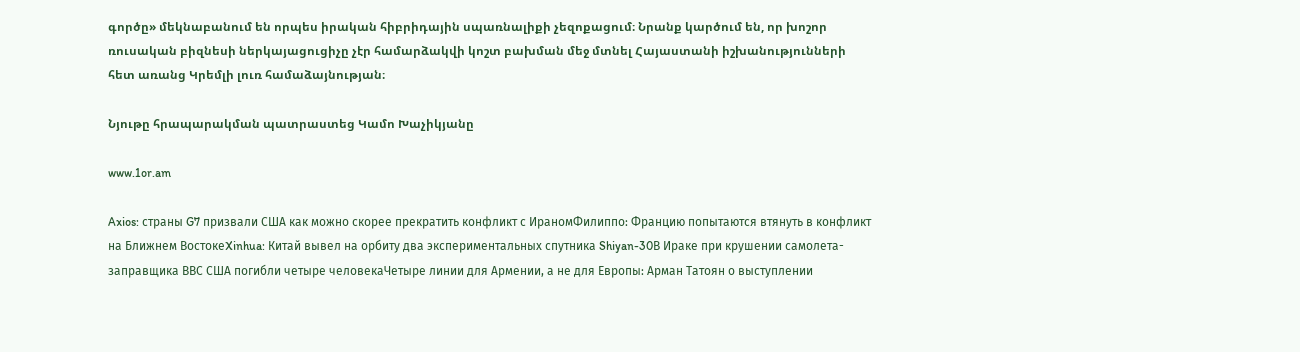գործը» մեկնաբանում են որպես իրական հիբրիդային սպառնալիքի չեզոքացում։ Նրանք կարծում են, որ խոշոր ռուսական բիզնեսի ներկայացուցիչը չէր համարձակվի կոշտ բախման մեջ մտնել Հայաստանի իշխանությունների հետ առանց Կրեմլի լուռ համաձայնության։

Նյութը հրապարակման պատրաստեց Կամո Խաչիկյանը

www.1or.am

Axios: страны G7 призвали США как можно скорее прекратить конфликт с ИраномФилиппо: Францию попытаются втянуть в конфликт на Ближнем ВостокеXinhua: Китай вывел на орбиту два экспериментальных спутника Shiyan-30В Ираке при крушении самолета-заправщика ВВС США погибли четыре человекаЧетыре линии для Армении, а не для Европы: Арман Татоян о выступлении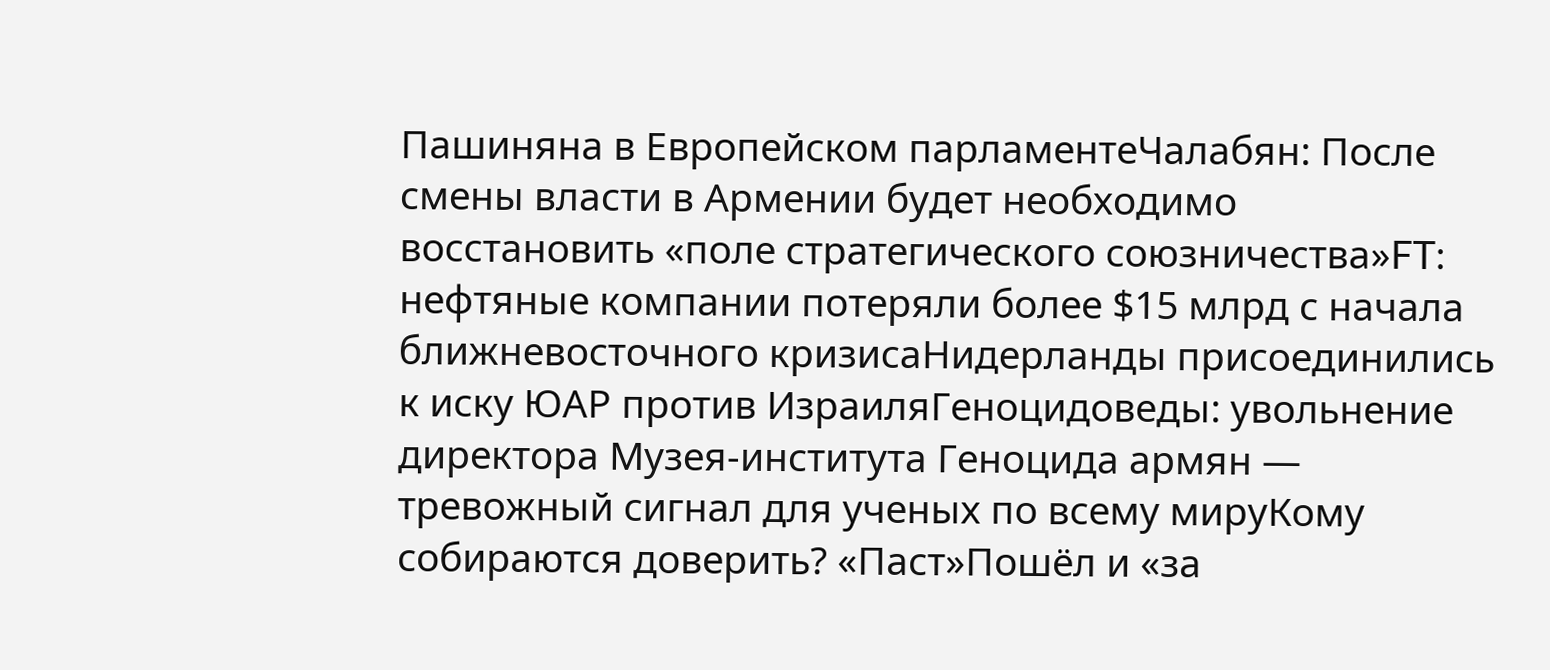Пашиняна в Европейском парламентеЧалабян: После смены власти в Армении будет необходимо восстановить «поле стратегического союзничества»FT: нефтяные компании потеряли более $15 млрд с начала ближневосточного кризисаНидерланды присоединились к иску ЮАР против ИзраиляГеноцидоведы: увольнение директора Музея-института Геноцида армян — тревожный сигнал для ученых по всему мируКому собираются доверить? «Паст»Пошёл и «за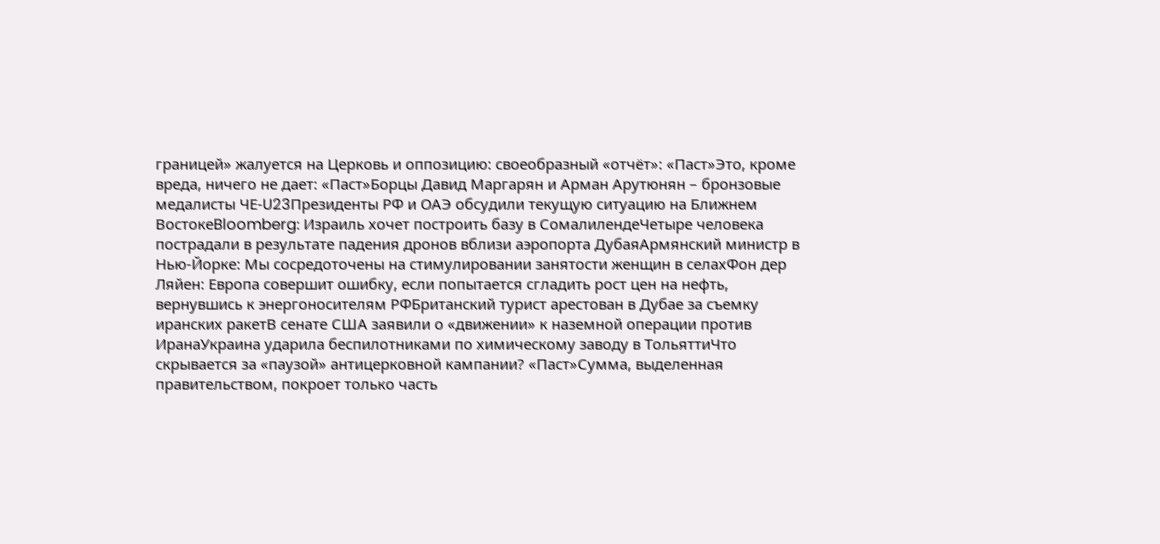границей» жалуется на Церковь и оппозицию: своеобразный «отчёт»: «Паст»Это, кроме вреда, ничего не дает: «Паст»Борцы Давид Маргарян и Арман Арутюнян – бронзовые медалисты ЧЕ‑U23Президенты РФ и ОАЭ обсудили текущую ситуацию на Ближнем ВостокеBloomberg: Израиль хочет построить базу в СомалилендеЧетыре человека пострадали в результате падения дронов вблизи аэропорта ДубаяАрмянский министр в Нью-Йорке: Мы сосредоточены на стимулировании занятости женщин в селахФон дер Ляйен: Европа совершит ошибку, если попытается сгладить рост цен на нефть, вернувшись к энергоносителям РФБританский турист арестован в Дубае за съемку иранских ракетВ сенате США заявили о «движении» к наземной операции против ИранаУкраина ударила беспилотниками по химическому заводу в ТольяттиЧто скрывается за «паузой» антицерковной кампании? «Паст»Сумма, выделенная правительством, покроет только часть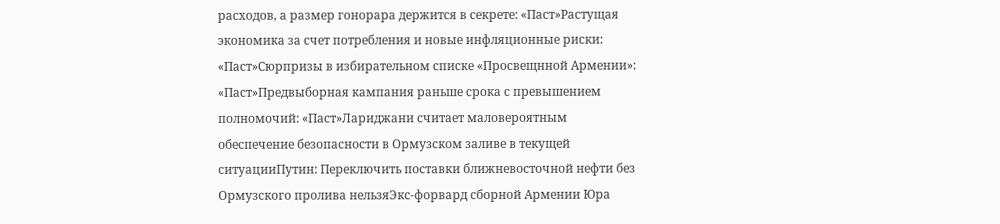расходов, а размер гонорара держится в секрете: «Паст»Растущая экономика за счет потребления и новые инфляционные риски: «Паст»Сюрпризы в избирательном списке «Просвещнной Армении»: «Паст»Предвыборная кампания раньше срока с превышением полномочий: «Паст»Лариджани считает маловероятным обеспечение безопасности в Ормузском заливе в текущей ситуацииПутин: Переключить поставки ближневосточной нефти без Ормузского пролива нельзяЭкс-форвард сборной Армении Юра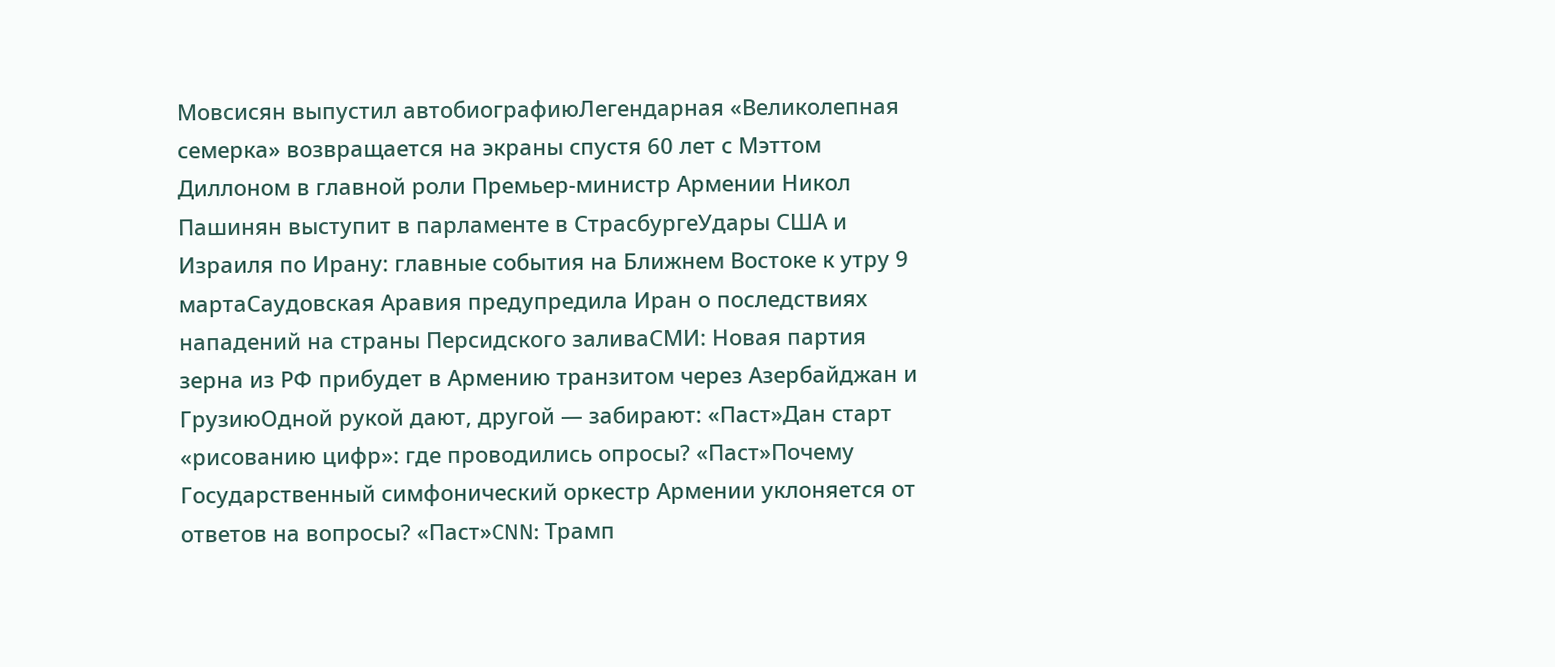Мовсисян выпустил автобиографиюЛегендарная «Великолепная семерка» возвращается на экраны спустя 60 лет с Мэттом Диллоном в главной роли Премьер-министр Армении Никол Пашинян выступит в парламенте в СтрасбургеУдары США и Израиля по Ирану: главные события на Ближнем Востоке к утру 9 мартаСаудовская Аравия предупредила Иран о последствиях нападений на страны Персидского заливаСМИ: Новая партия зерна из РФ прибудет в Армению транзитом через Азербайджан и ГрузиюОдной рукой дают, другой — забирают: «Паст»Дан старт «рисованию цифр»: где проводились опросы? «Паст»Почему Государственный симфонический оркестр Армении уклоняется от ответов на вопросы? «Паст»CNN: Трамп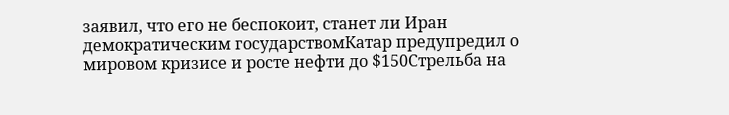заявил, что его не беспокоит, станет ли Иран демократическим государствомКатар предупредил о мировом кризисе и росте нефти до $150Стрельба на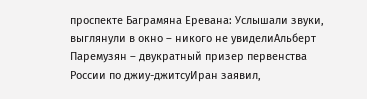проспекте Баграмяна Еревана: Услышали звуки, выглянули в окно – никого не увиделиАльберт Паремузян – двукратный призер первенства России по джиу-джитсуИран заявил,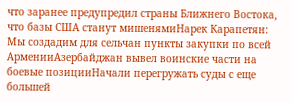что заранее предупредил страны Ближнего Востока, что базы США станут мишенямиНарек Карапетян: Мы создадим для сельчан пункты закупки по всей АрменииАзербайджан вывел воинские части на боевые позицииНачали перегружать суды с еще большей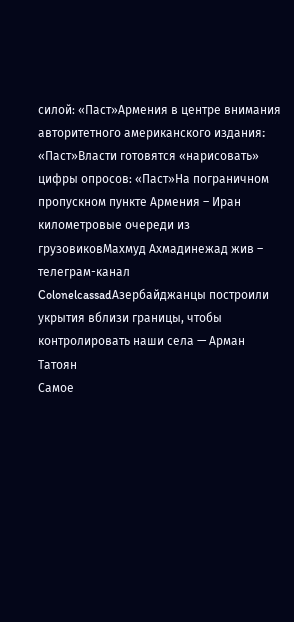силой: «Паст»Армения в центре внимания авторитетного американского издания։ «Паст»Власти готовятся «нарисовать» цифры опросов: «Паст»На пограничном пропускном пункте Армения – Иран километровые очереди из грузовиковМахмуд Ахмадинежад жив – телеграм-канал ColonelcassadАзербайджанцы построили укрытия вблизи границы, чтобы контролировать наши села — Арман Татоян
Самое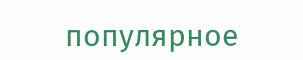популярное